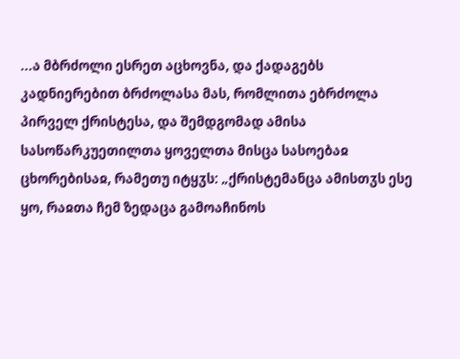...ა მბრძოლი ესრეთ აცხოვნა, და ქადაგებს კადნიერებით ბრძოლასა მას, რომლითა ებრძოლა პირველ ქრისტესა, და შემდგომად ამისა სასოწარკუეთილთა ყოველთა მისცა სასოებაჲ ცხორებისაჲ, რამეთუ იტყჳს: „ქრისტემანცა ამისთჳს ესე ყო, რაჲთა ჩემ ზედაცა გამოაჩინოს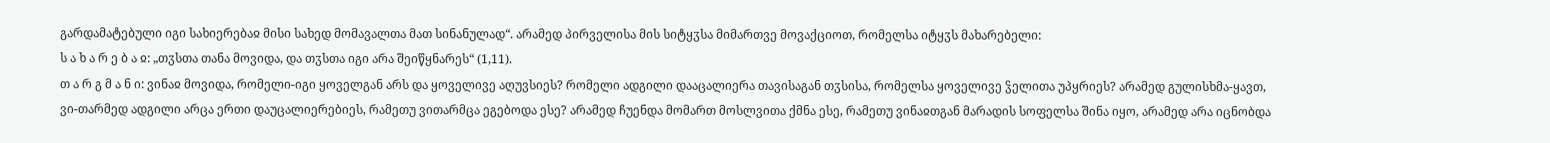გარდამატებული იგი სახიერებაჲ მისი სახედ მომავალთა მათ სინანულად“. არამედ პირველისა მის სიტყჳსა მიმართვე მოვაქციოთ, რომელსა იტყჳს მახარებელი:
ს ა ხ ა რ ე ბ ა ჲ: „თჳსთა თანა მოვიდა, და თჳსთა იგი არა შეიწყნარეს“ (1,11).
თ ა რ გ მ ა ნ ი: ვინაჲ მოვიდა, რომელი-იგი ყოველგან არს და ყოველივე აღუვსიეს? რომელი ადგილი დააცალიერა თავისაგან თჳსისა, რომელსა ყოველივე ჴელითა უპყრიეს? არამედ გულისხმა-ყავთ, ვი-თარმედ ადგილი არცა ერთი დაუცალიერებიეს, რამეთუ ვითარმცა ეგებოდა ესე? არამედ ჩუენდა მომართ მოსლვითა ქმნა ესე, რამეთუ ვინაჲთგან მარადის სოფელსა შინა იყო, არამედ არა იცნობდა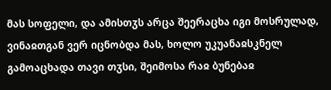მას სოფელი, და ამისთჳს არცა შეერაცხა იგი მოსრულად, ვინაჲთგან ვერ იცნობდა მას, ხოლო უკუანაჲსკნელ გამოაცხადა თავი თჳსი, შეიმოსა რაჲ ბუნებაჲ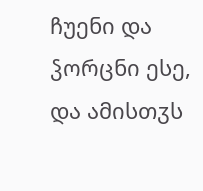ჩუენი და ჴორცნი ესე, და ამისთჳს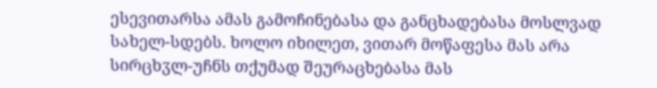ესევითარსა ამას გამოჩინებასა და განცხადებასა მოსლვად სახელ-სდებს. ხოლო იხილეთ, ვითარ მოწაფესა მას არა სირცხჳლ-უჩნს თქუმად შეურაცხებასა მას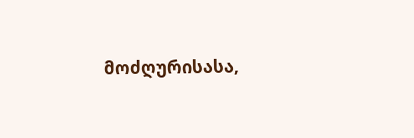მოძღურისასა,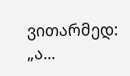ვითარმედ: „ა...